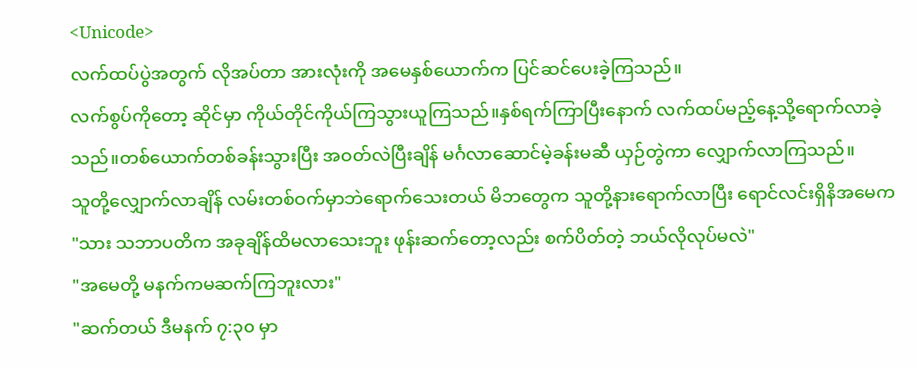<Unicode>
လက်ထပ်ပွဲအတွက် လိုအပ်တာ အားလုံးကို အမေနှစ်ယောက်က ပြင်ဆင်ပေးခဲ့ကြသည်။
လက်စွပ်ကိုတော့ ဆိုင်မှာ ကိုယ်တိုင်ကိုယ်ကြသွားယူကြသည်။နှစ်ရက်ကြာပြီးနောက် လက်ထပ်မည့်နေ့သို့ရောက်လာခဲ့သည်။တစ်ယောက်တစ်ခန်းသွားပြီး အဝတ်လဲပြီးချိန် မင်္ဂလာဆောင်မဲ့ခန်းမဆီ ယှဉ်တွဲကာ လျှောက်လာကြသည်။
သူတို့လျှောက်လာချိန် လမ်းတစ်ဝက်မှာဘဲရောက်သေးတယ် မိဘတွေက သူတို့နားရောက်လာပြီး ရောင်လင်းရှိနိအမေက
"သား သဘာပတိက အခုချိန်ထိမလာသေးဘူး ဖုန်းဆက်တော့လည်း စက်ပိတ်တဲ့ ဘယ်လိုလုပ်မလဲ"
"အမေတို့ မနက်ကမဆက်ကြဘူးလား"
"ဆက်တယ် ဒီမနက် ၇:၃၀ မှာ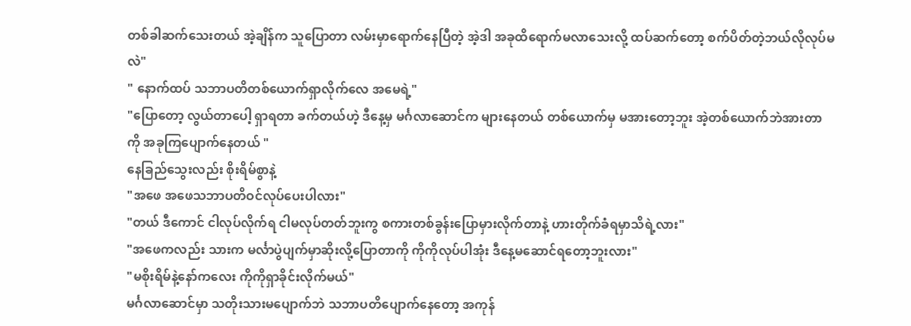တစ်ခါဆက်သေးတယ် အဲ့ချိန်က သူပြောတာ လမ်းမှာရောက်နေပြီတဲ့ အဲ့ဒါ အခုထိရောက်မလာသေးလို့ ထပ်ဆက်တော့ စက်ပိတ်တဲ့ဘယ်လိုလုပ်မလဲ"
" နောက်ထပ် သဘာပတိတစ်ယောက်ရှာလိုက်လေ အမေရဲ့"
"ပြောတော့ လွယ်တာပေါ့ ရှာရတာ ခက်တယ်ဟဲ့ ဒီနေ့မှ မင်္ဂလာဆောင်က များနေတယ် တစ်ယောက်မှ မအားတော့ဘူး အဲ့တစ်ယောက်ဘဲအားတာကို အခုကြပျောက်နေတယ် "
နေခြည်သွေးလည်း စိုးရိမ်စွာနဲ့
"အဖေ အဖေသဘာပတိဝင်လုပ်ပေးပါလား"
"တယ် ဒီကောင် ငါလုပ်လိုက်ရ ငါမလုပ်တတ်ဘူးကွ စကားတစ်ခွန်းပြောမှားလိုက်တာနဲ့ ဟားတိုက်ခံရမှာသိရဲ့လား"
"အဖေကလည်း သားက မင်္လာပွဲပျက်မှာဆိုးလို့ပြောတာကို ကိုကိုလုပ်ပါအုံး ဒီနေ့မဆောင်ရတော့ဘူးလား"
"မစိုးရိမ်နဲ့နော်ကလေး ကိုကိုရှာခိုင်းလိုက်မယ်"
မင်္ဂလာဆောင်မှာ သတိုးသားမပျောက်ဘဲ သဘာပတိပျောက်နေတော့ အကုန်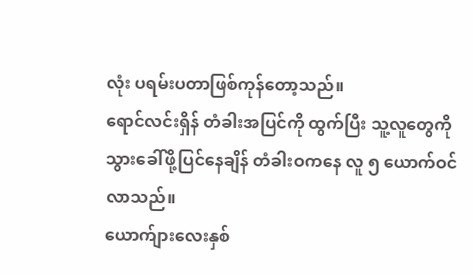လုံး ပရမ်းပတာဖြစ်ကုန်တော့သည်။
ရောင်လင်းရှိန် တံခါးအပြင်ကို ထွက်ပြီး သူ့လူတွေကိုသွားခေါ်ဖို့ပြင်နေချိန် တံခါးဝကနေ လူ ၅ ယောက်ဝင်လာသည်။
ယောက်ျားလေးနှစ်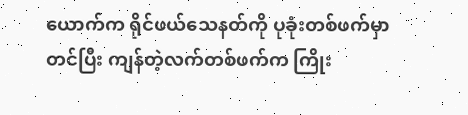ယောက်က ရိုင်ဖယ်သေနတ်ကို ပုခုံးတစ်ဖက်မှာ တင်ပြီး ကျန်တဲ့လက်တစ်ဖက်က ကြိုး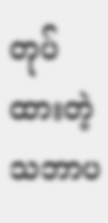တုပ်ထားတဲ့ သဘာပ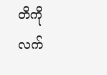တိကို လက်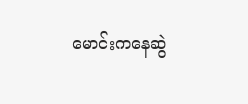မောင်းကနေဆွဲ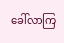ခေါ်လာကြ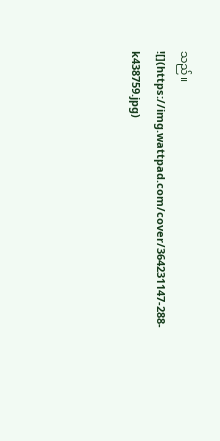သည်။
![](https://img.wattpad.com/cover/364231147-288-k438759.jpg)